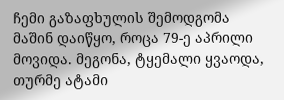ჩემი გაზაფხულის შემოდგომა მაშინ დაიწყო, როცა 79-ე აპრილი მოვიდა. მეგონა, ტყემალი ყვაოდა, თურმე ატამი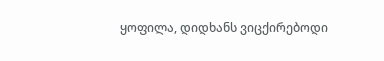ყოფილა, დიდხანს ვიცქირებოდი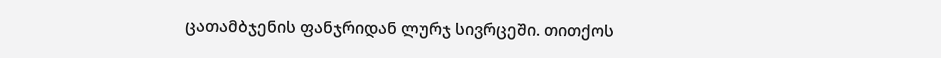ცათამბჯენის ფანჯრიდან ლურჯ სივრცეში. თითქოს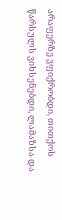არაფერზე ვფიქრობდი, თითქოს წარსულს ვიხსენებდი, ლამაზსა და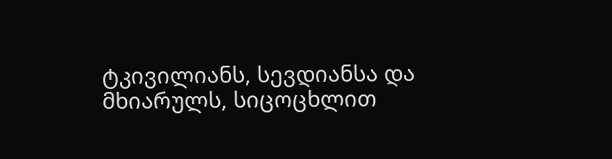ტკივილიანს, სევდიანსა და მხიარულს, სიცოცხლით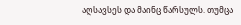აღსავსეს და მაინც წარსულს. თუმცა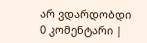არ ვდარდობდი
0 კომენტარი |